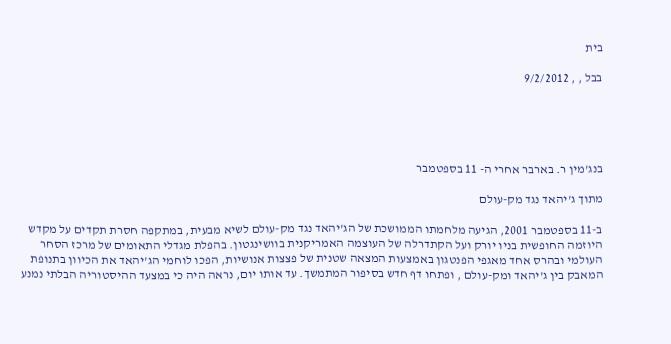בית

בבל , , 9/2/2012





בנג'מין ר. בארבר אחרי ה- 11 בספטמבר

מתוך ג'יהאד נגד מק-עולם

ב-11 בספטמבר 2001, הגיעה מלחמתו הממושכת של הג'יהאד נגד מק-עולם לשיא מבעית, במתקפה חסרת תקדים על מקדש היוזמה החופשית בניו יורק ועל הקתדרלה של העוצמה האמריקנית בוושינגטון. בהפלת מגדלי התאומים של מרכז הסחר העולמי ובהרס אחד מאגפי הפנטגון באמצעות המצאה שטנית של פצצות אנושיות, הפכו לוחמי הג'יהאד את הכיוון בתנופת המאבק בין ג'יהאד ומק-עולם , ופתחו דף חדש בסיפור המתמשך. עד אותו יום, נראה היה כי במצעד ההיסטוריה הבלתי נמנע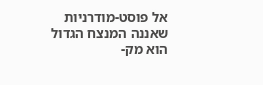אל פוסט-מודרניות שאננה המנצח הגדול הוא מק-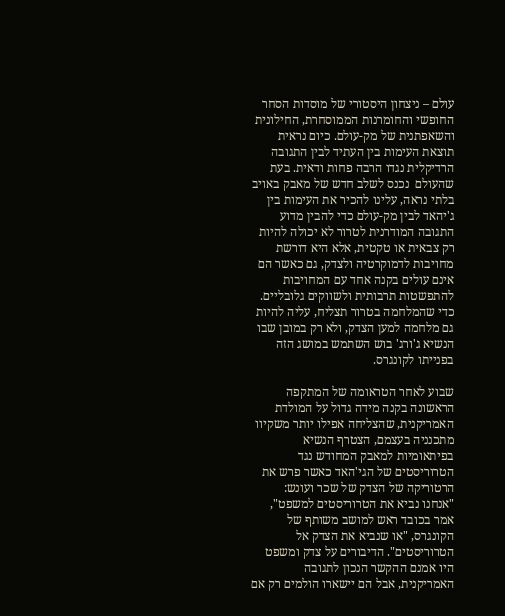עולם – ניצחון היסטורי של מוסדות הסחר החופשי והחומרנות הממוסחרת, החילונית והשאפתנית של מק-עולם. כיום נראית תוצאת העימות בין העתיד לבין התגובה הרדיקלית נגדו הרבה פחות ודאית. בעת שהעולם  נכנס לשלב חדש של מאבק באויב בלתי נראה, עלינו להכיר את העימות בין ג'יהאד לבין מק-עולם כדי להבין מדוע התגובה המודרנית לטרור לא יכולה להיות רק צבאית או טקטית, אלא היא דורשת מחויבות לדמוקרטיה ולצדק, גם כאשר הם אינם עולים בקנה אחד עם המחויבות להתפשטות תרבותית ולשווקים גלובליים. כדי שהמלחמה בטרור תצליח, עליה להיות  גם מלחמה למען הצדק, ולא רק במובן שבו הנשיא ג'ורג' בוש השתמש במושג הזה בפנייתו לקונגרס.

שבוע לאחר הטראומה של המתקפה הראשונה בקנה מידה גדול על המולדת האמריקנית, שהצליחה אפילו יותר משקיוו מתכנניה בעצמם, הצטרף הנשיא בפיתאומיות למאבק המחודש נגד הטרוריסטים של הגי'האד כאשר פרש את הרטוריקה של הצדק של שכר ועונש: "אנחנו נביא את הטרוריסטים למשפט", אמר בכובד ראש למושב משותף של הקונגרס, "או שנביא את הצדק אל הטרוריסטים". הדיבורים על צדק ומשפט היו אמנם ההקשר הנכון לתגובה האמריקנית, אבל הם יישארו הולמים רק אם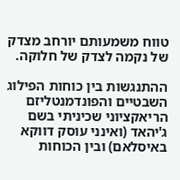טווח משמעותם יורחב מצדק של נקמה לצדק של חלוקה.

ההתנגשות בין כוחות הפילוג השבטיים והפונדמנטליזם הריאקציוני שכיניתי בשם ג'יהאד (ואינני עוסק דווקא באיסלאם) ובין הכוחות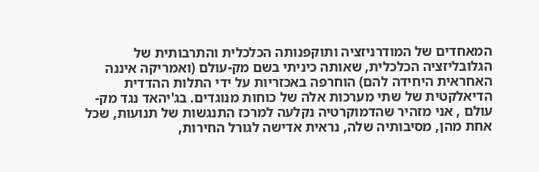המאחדים של המודרניזציה ותוקפנותה הכלכלית והתרבותית של הגלובליזציה הכלכלית, שאותה כיניתי בשם מק-עולם (ואמריקה איננה האחראית היחידה להם) הוחרפה באכזריות על ידי התלות ההדדית הדיאלקטית של שתי מערכות אלה של כוחות מנוגדים. בג'יהאד נגד מק-עולם , אני מזהיר שהדמוקרטיה נקלעה למרכז התנגשות של תנועות, שכל אחת מהן, מסיבותיה שלה, נראית אדישה לגורל החירות,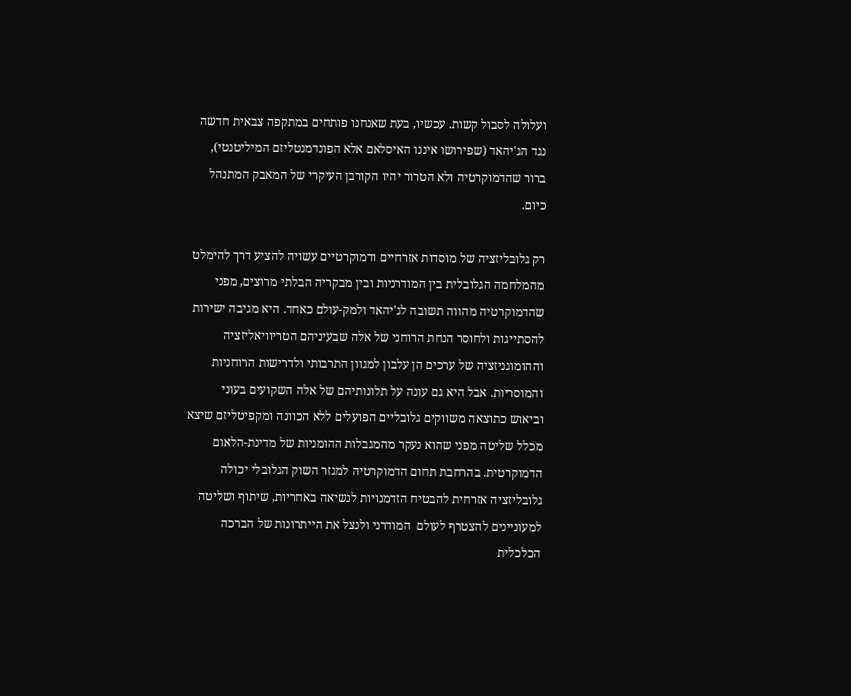ועלולה לסבול קשות. עכשיו, בעת שאנחנו פותחים במתקפה צבאית חדשה נגד הג'יהאד (שפירושו איננו האיסלאם אלא הפונדמנטליזם המיליטנטי), ברור שהדמוקרטיה ולא הטרור יהיו הקורבן העיקרי של המאבק המתנהל כיום.

רק גלובליזציה של מוסדות אזרחיים ודמוקרטיים עשויה להציע דרך להימלט מהמלחמה הגלובלית בין המודרניות ובין מבקריה הבלתי מרוצים, מפני שהדמוקרטיה מהווה תשובה לג'יהאד ולמק-עולם כאחד. היא מגיבה ישירות להסתייגות ולחוסר הנחת הרוחני של אלה שבעיניהם הטריוויאליזציה וההומוגניזציה של ערכים הן עלבון למגוון התרבותי ולדרישות הרוחניות והמוסריות. אבל היא גם עונה על תלונותיהם של אלה השקועים בעוני וביאוש כתוצאה משווקים גלובליים הפועלים ללא הכוונה ומקפיטליזם שיצא מכלל שליטה מפני שהוא נעקר מהמגבלות ההומניות של מדינת-הלאום הדמוקרטית. בהרחבת תחום הדמוקרטיה למגזר השוק הגלובלי יכולה גלובליזציה אזרחית להבטיח הזדמנויות לנשיאה באחריות, שיתוף ושליטה למעוניינים להצטרף לעולם  המודרני ולנצל את הייתרונות של הברכה הכלכלית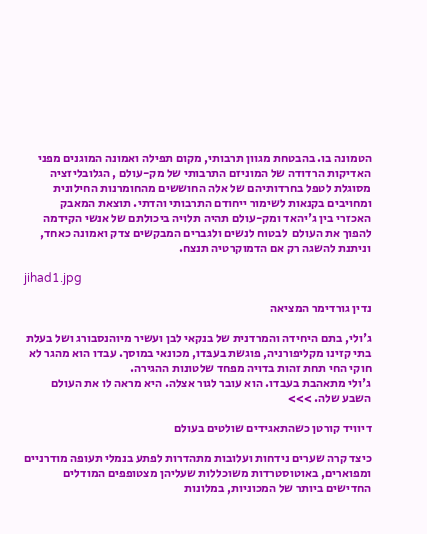הטמונה בו. בהבטחת מגוון תרבותי, מקום תפילה ואמונה המוגנים מפני האדיקות הרדודה של המוניזם התרבותי של מק-עולם , הגלובליזציה מסוגלת לטפל בחרדותיהם של אלה החוששים מהחומרנות החילונית ומחויבים בקנאות לשימור ייחודם התרבותי והדתי. תוצאת המאבק האכזרי בין ג'יהאד ומק-עולם תהיה תלויה ביכולתם של אנשי הקידמה להפוך את העולם  לבטוח לנשים ולגברים המבקשים צדק ואמונה כאחד, וניתנת להשגה רק אם הדמוקרטיה תנצח.

jihad1.jpg

נדין גורדימר המציאה

ג'ולי, בתם היחידה והמרדנית של בנקאי לבן ועשיר מיוהנסבורג ושל בעלת בתי קזינו מקליפורניה, פוגשת בעבּדו, מכונאי במוסך. עבדו הוא מהגר לא חוקי החי תחת זהות בדויה מפחד שלטונות ההגירה.
ג'ולי מתאהבת בעבדו. הוא עובר לגור אצלה. היא מראה לו את העולם השבע שלה. >>>

דיוויד קורטן כשהתאגידים שולטים בעולם

כיצד קרה שערים נידחות ועלובות מתהדרות לפתע בנמלי תעופה מודרניים ומפוארים, באוטוסטרדות משוכללות שעליהן מצטופפים המודלים החדישים ביותר של המכוניות, במלונות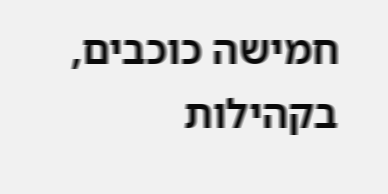חמישה כוכבים, בקהילות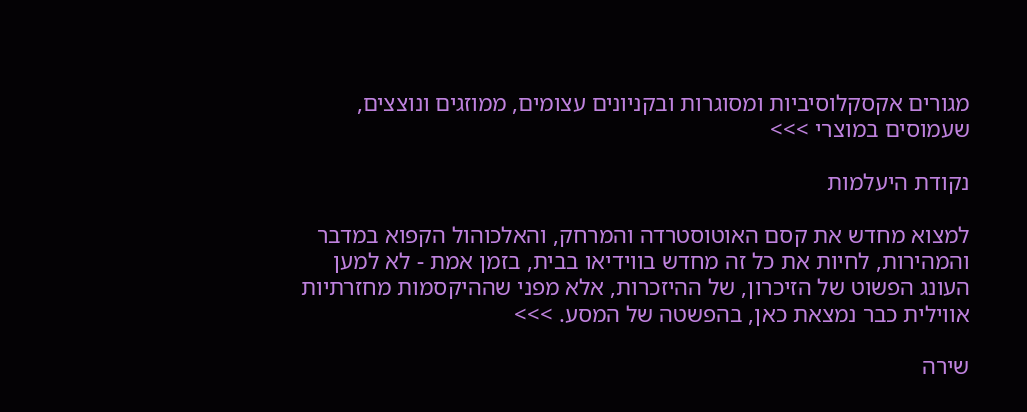מגורים אקסקלוסיביות ומסוגרות ובקניונים עצומים, ממוזגים ונוצצים, שעמוסים במוצרי >>>

נקודת היעלמות

למצוא מחדש את קסם האוטוסטרדה והמרחק, והאלכוהול הקפוא במדבר והמהירות, לחיות את כל זה מחדש בווידיאו בבית, בזמן אמת - לא למען העונג הפשוט של הזיכרון, של ההיזכרות, אלא מפני שההיקסמות מחזרתיות אווילית כבר נמצאת כאן, בהפשטה של המסע. >>>

שירה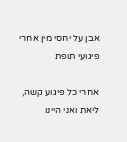אבן על יחסי מין אחרי פיגועי תופת

אחרי כל פיגוע קשה, ליאת ואני היינו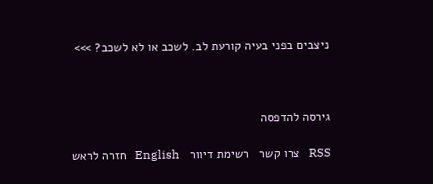ניצבים בפני בעיה קורעת לב. לשכב או לא לשכב? >>>



גירסה להדפסה

RSS   צרו קשר   רשימת דיוור   English   חזרה לראש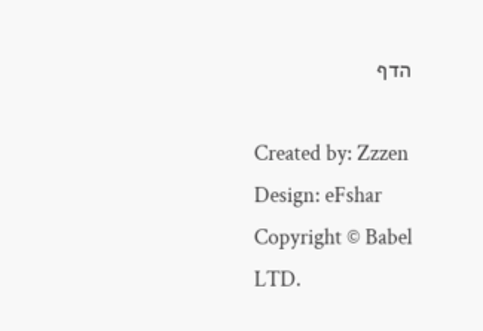הדף

Created by: Zzzen   Design: eFshar   Copyright © Babel LTD.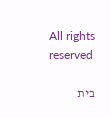All rights reserved

בית